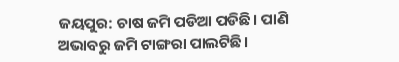ଜୟପୁର: ଚାଷ ଜମି ପଡିଆ ପଡିଛି। ପାଣି ଅଭାବରୁ ଜମି ଟାଙ୍ଗରା ପାଲଟିଛି।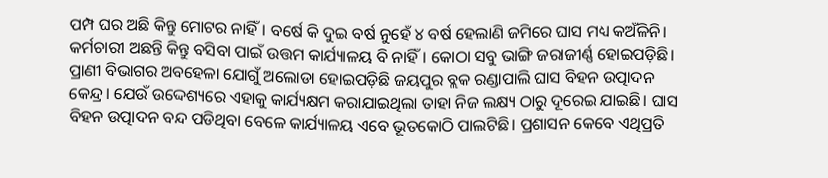ପମ୍ପ ଘର ଅଛି କିନ୍ତୁ ମୋଟର ନାହିଁ। ବର୍ଷେ କି ଦୁଇ ବର୍ଷ ନୁହେଁ ୪ ବର୍ଷ ହେଲାଣି ଜମିରେ ଘାସ ମଧ୍ୟ କଅଁଳିନି। କର୍ମଚାରୀ ଅଛନ୍ତି କିନ୍ତୁ ବସିବା ପାଇଁ ଉତ୍ତମ କାର୍ଯ୍ୟାଳୟ ବି ନାହିଁ। କୋଠା ସବୁ ଭାଙ୍ଗି ଜରାଜୀର୍ଣ୍ଣ ହୋଇପଡ଼ିଛି। ପ୍ରାଣୀ ବିଭାଗର ଅବହେଳା ଯୋଗୁଁ ଅଲୋଡା ହୋଇପଡ଼ିଛି ଜୟପୁର ବ୍ଲକ ରଣ୍ଡାପାଲି ଘାସ ବିହନ ଉତ୍ପାଦନ କେନ୍ଦ୍ର। ଯେଉଁ ଉଦ୍ଦେଶ୍ୟରେ ଏହାକୁ କାର୍ଯ୍ୟକ୍ଷମ କରାଯାଇଥିଲା ତାହା ନିଜ ଲକ୍ଷ୍ୟ ଠାରୁ ଦୂରେଇ ଯାଇଛି। ଘାସ ବିହନ ଉତ୍ପାଦନ ବନ୍ଦ ପଡିଥିବା ବ‌େଳେ କାର୍ଯ୍ୟାଳୟ ଏବେ ଭୂତକୋଠି ପାଲଟିଛି। ପ୍ରଶାସନ କେବେ ଏଥିପ୍ରତି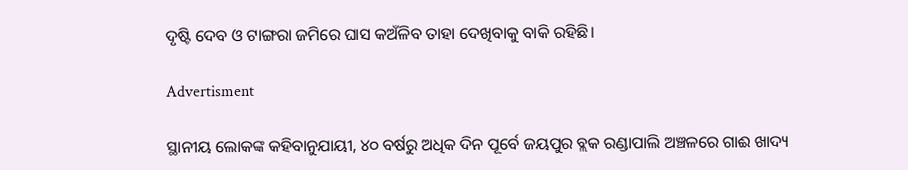ଦୃଷ୍ଟି ଦେବ ଓ ଟାଙ୍ଗରା ଜମିରେ ଘାସ କଅଁଳିବ ତାହା ଦେଖିବାକୁ ବାକି ରହିଛି।

Advertisment

ସ୍ଥାନୀୟ ଲୋକଙ୍କ କହିବାନୁଯାୟୀ, ୪୦ ବର୍ଷରୁ ଅଧିକ ଦିନ ପୂର୍ବେ ଜୟପୁର ବ୍ଲକ ରଣ୍ଡାପାଲି ଅଞ୍ଚଳରେ ଗାଈ ଖାଦ୍ୟ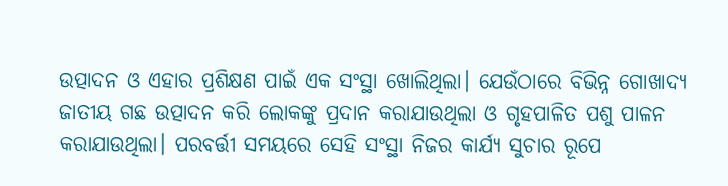ଉତ୍ପାଦନ ଓ ଏହାର ପ୍ରଶିକ୍ଷଣ ପାଇଁ ଏକ ସଂସ୍ଥା ଖୋଲିଥିଲା। ଯେଉଁଠାରେ ବିଭିନ୍ନ ଗୋଖାଦ୍ୟ ଜାତୀୟ ଗଛ ଉତ୍ପାଦନ କରି ଲୋକଙ୍କୁ ପ୍ରଦାନ କରାଯାଉଥିଲା ଓ ଗୃହପାଳିତ ପଶୁ ପାଳନ କରାଯାଉଥିଲା। ପରବର୍ତ୍ତୀ ସମୟରେ ସେହି ସଂସ୍ଥା ନିଜର କାର୍ଯ୍ୟ ସୁଚାର ରୂପେ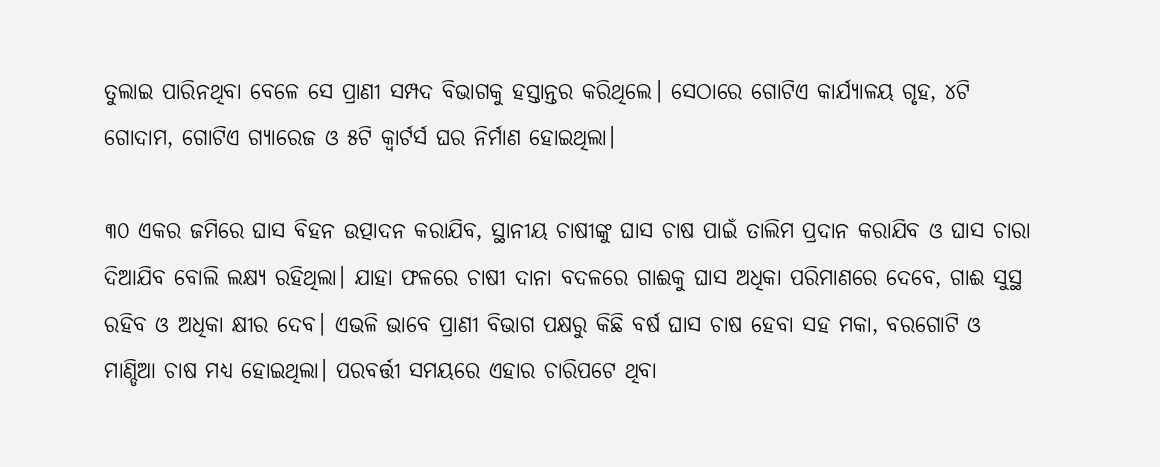ତୁଲାଇ ପାରିନଥିବା ବେଳେ ସେ ପ୍ରାଣୀ ସମ୍ପଦ ବିଭାଗକୁ ହସ୍ତାନ୍ତର କରିଥିଲେ। ସେଠାରେ ଗୋଟିଏ କାର୍ଯ୍ୟାଳୟ ଗୃହ, ୪ଟି ଗୋଦାମ, ଗୋଟିଏ ଗ୍ୟାରେଜ ଓ ୫ଟି କ୍ବାର୍ଟର୍ସ ଘର ନିର୍ମାଣ ହୋଇଥିଲା।

୩୦ ଏକର ଜମିରେ ଘାସ ବିହନ ଉତ୍ପାଦନ କରାଯିବ, ସ୍ଥାନୀୟ ଚାଷୀଙ୍କୁ ଘାସ ଚାଷ ପାଇଁ ତାଲିମ ପ୍ରଦାନ କରାଯିବ ଓ ଘାସ ଚାରା ଦିଆଯିବ ବୋଲି ଲକ୍ଷ୍ୟ ରହିଥିଲା। ଯାହା ଫଳରେ ଚାଷୀ ଦାନା ବଦଳରେ ଗାଈକୁ ଘାସ ଅଧିକା ପରିମାଣରେ ‌ଦେବେ, ଗାଈ ସୁସ୍ଥ ରହିବ ଓ ଅଧିକା କ୍ଷୀର ଦେବ। ଏଭଳି ଭାବେ ପ୍ରାଣୀ ବିଭାଗ ପକ୍ଷରୁ କିଛି ବର୍ଷ ଘାସ ଚାଷ ହେବା ସହ ମକା, ବରଗ‌ୋଟି ଓ ମାଣ୍ଡିଆ ଚାଷ ମଧ୍ୟ ହୋଇଥିଲା। ପରବର୍ତ୍ତୀ ସମୟରେ ଏହାର ଚାରିପଟେ ଥିବା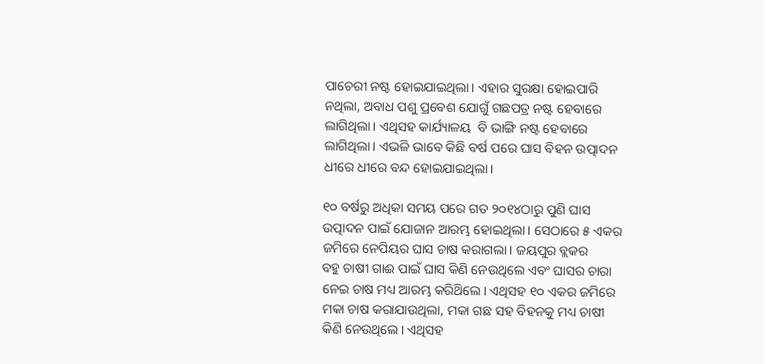ପାଚେରୀ ନଷ୍ଟ ହୋଇଯାଇଥିଲା। ଏହାର ସୁରକ୍ଷା ହୋଇପାରି ନଥିଲା, ଅବାଧ ପଶୁ ପ୍ରବେଶ ଯୋଗୁଁ ଗଛପତ୍ର ନଷ୍ଟ ହେବାରେ ଲାଗିଥିଲା। ଏଥିସହ କାର୍ଯ୍ୟାଳୟ  ବି ଭାଙ୍ଗି ନଷ୍ଟ ହେବାରେ ଲାଗିଥିଲା। ଏଭଳି ଭାବେ କିଛି ବର୍ଷ ପରେ ଘାସ ବିହନ ଉତ୍ପାଦନ ଧୀରେ ଧୀରେ ବନ୍ଦ ହୋଇଯାଇଥିଲା।

୧୦ ବର୍ଷରୁ ଅଧିକା ସମୟ ପରେ ଗତ ୨୦୧୪ଠାରୁ ପୁଣି ଘାସ ଉତ୍ପାଦନ ପାଇଁ ଯୋଜାନ ଆରମ୍ଭ ହୋଇଥିଲା। ସେଠାରେ ୫ ଏକର ଜମିରେ ନେପିୟର ଘାସ ଚାଷ କରାଗଲା। ଜୟପୁର ବ୍ଲକର ବହୁ ‌ଚାଷୀ ଗାଈ ପାଇଁ ଘାସ କିଣି ନେଉଥିଲେ ଏବଂ ଘାସର ଚାରା ନେଇ ଚାଷ ମଧ୍ୟ ଆରମ୍ଭ କରିଥ‌ିଲେ। ଏଥିସହ ୧୦ ଏକର ଜମିରେ ମକା ଚାଷ କରାଯାଉଥିଲା, ମକା ଗଛ ସହ ବିହନକୁ ମଧ୍ୟ ଚାଷୀ କିଣି ନେଉଥିଲେ। ଏଥିସହ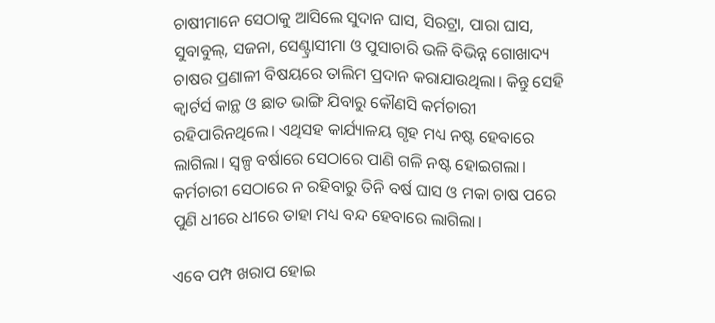ଚାଷୀମାନେ ସେଠାକୁ ଆସିଲେ ସୁଦାନ ଘାସ, ସିରଟ୍ରା, ପାରା ଘାସ, ସୁବାବୁଲ୍, ସଜନା, ସେଣ୍ଟ୍ରାସୀମା ଓ ପୁସାଚାରି ଭଳି ବିଭିନ୍ନ ଗୋଖାଦ୍ୟ ଚାଷର ପ୍ରଣାଳୀ ବିଷୟରେ ତାଲିମ ପ୍ରଦାନ କରାଯାଉଥିଲା। କିନ୍ତୁ ସେହି କ୍ବାର୍ଟର୍ସ କାନ୍ଥ ଓ ଛାତ ଭାଙ୍ଗି ଯିବାରୁ କୌଣସି କର୍ମଚାରୀ ରହିପାରିନଥିଲେ। ଏଥିସହ କାର୍ଯ୍ୟାଳୟ ଗୃହ ମଧ୍ୟ ନଷ୍ଟ ହେବାରେ ଲାଗିଲା। ସ୍ବଳ୍ପ ବର୍ଷାରେ ସେଠାରେ ପାଣି ଗଳି ନଷ୍ଟ ହୋଇଗଲା। କର୍ମଚାରୀ ସେଠାରେ ନ ରହିବାରୁ ତିନି ବର୍ଷ ଘାସ ଓ ମକା ଚାଷ ପରେ ପୁଣି ଧୀରେ ଧୀରେ ତାହା ମଧ୍ୟ ବନ୍ଦ ହେବାରେ ଲାଗିଲା।

ଏବେ ପମ୍ପ ଖରାପ ହୋଇ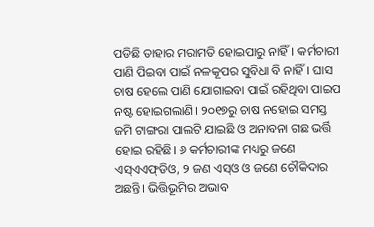ପଡିଛି ତାହାର ମରାମତି ହୋଇପାରୁ ନାହିଁ। କର୍ମଚାରୀ ପାଣି ପିଇବା ପାଇଁ ନଳକୂପର ସୁବିଧା ବି ନାହିଁ। ଘାସ ଚାଷ ହେଲେ ପାଣି ଯୋଗାଇବା ପାଇଁ ରହିଥିବା ପାଇପ ନଷ୍ଟ ହୋଇଗଲାଣି। ୨୦୧୭ରୁ ଚାଷ ନହୋଇ ସମସ୍ତ ଜମି ଟାଙ୍ଗରା ପାଲଟି ଯାଇଛି ଓ ଅନାବନା ଗଛ ଭର୍ତ୍ତି ହୋଇ ରହିଛି। ୬ କର୍ମଚାରୀଙ୍କ ମଧ୍ୟରୁ ଜଣେ ଏସ୍‌ଏଏଫ୍‌ଡିଓ, ୨ ଜଣ ଏସ୍‌ଓ ଓ ଜଣେ ଚୌକିଦାର ଅଛନ୍ତି। ଭିତ୍ତିଭୂମିର ଅଭାବ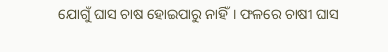ଯୋଗୁଁ ଘାସ ଚାଷ ହୋଇପାରୁ ନାହିଁ। ଫଳରେ ଚାଷୀ ଘାସ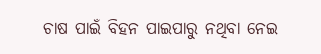ଚାଷ ପାଇଁ ବିହନ ପାଇପାରୁ ନଥିବା ନେଇ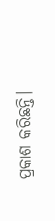ପ୍ରକାଶ କରିଛନ୍ତି।